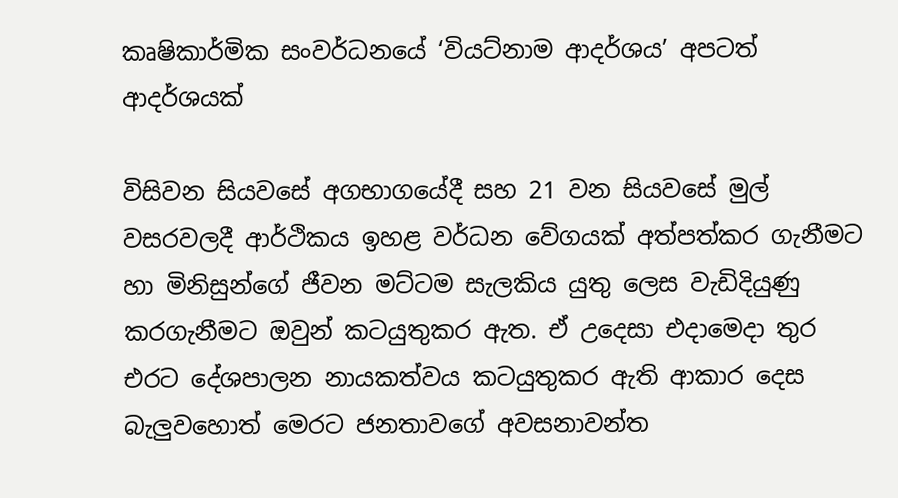කෘෂිකාර්මික සංවර්ධනයේ ‘වියට්නාම ආදර්ශය’ අපටත් ආදර්ශයක්

විසිවන සියවසේ අගභාගයේදී සහ 21 වන සියවසේ මුල් වසරවලදී ආර්ථිකය ඉහළ වර්ධන වේගයක් අත්පත්කර ගැනීමට හා මිනිසුන්ගේ ජීවන මට්ටම සැලකිය යුතු ලෙස වැඩිදියුණු කරගැනීමට ඔවුන් කටයුතුකර ඇත. ඒ උදෙසා එදාමෙදා තුර එරට දේශපාලන නායකත්වය කටයුතුකර ඇති ආකාර දෙස බැලුවහොත් මෙරට ජනතාවගේ අවසනාවන්ත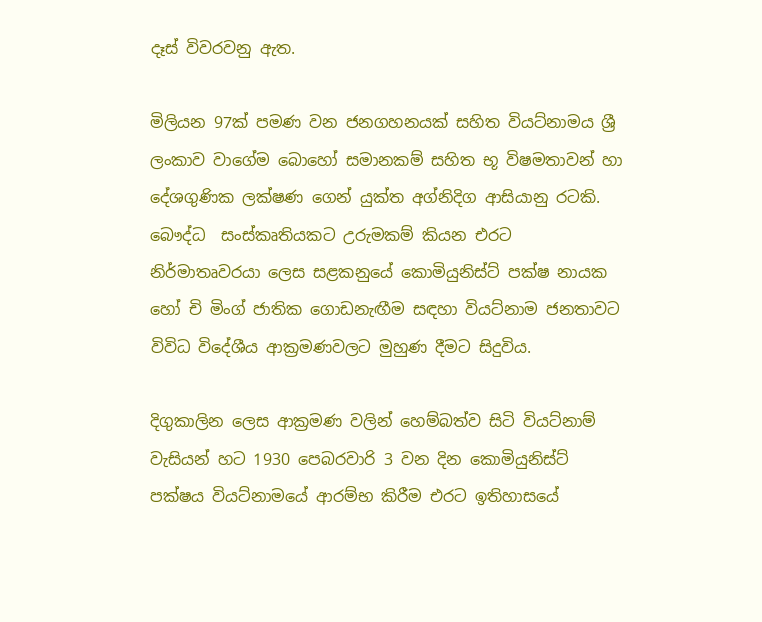දෑස් විවරවනු ඇත.

මිලියන 97ක් පමණ වන ජනගහනයක් සහිත වියට්නාමය ශ්‍රී ලංකාව වාගේම බොහෝ සමානකම් සහිත භූ විෂමතාවන් හා දේශගුණික ලක්ෂණ ගෙන් යුක්ත අග්නිදිග ආසියානු රටකි. බෞද්ධ  සංස්කෘතියකට උරුමකම් කියන එරට නිර්මාතෘවරයා ලෙස සළකනුයේ කොමියුනිස්ට් පක්ෂ නායක හෝ චි මිංග් ජාතික ගොඩනැඟීම සඳහා වියට්නාම ජනතාවට විවිධ විදේශීය ආක්‍රමණවලට මුහුණ දීමට සිදුවිය.

දිගුකාලින ලෙස ආක්‍රමණ වලින් හෙම්බත්ව සිටි වියට්නාම් වැසියන් හට 1930 පෙබරවාරි 3 වන දින කොමියුනිස්ට් පක්ෂය වියට්නාමයේ ආරම්භ කිරීම එරට ඉතිහාසයේ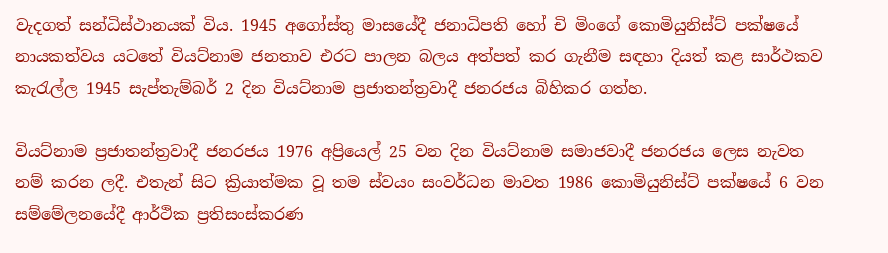වැදගත් සන්ධිස්ථානයක් විය. 1945 අගෝස්තු මාසයේදී ජනාධිපති හෝ චි මිංගේ කොමියුනිස්ට් පක්ෂයේ නායකත්වය යටතේ වියට්නාම ජනතාව එරට පාලන බලය අත්පත් කර ගැනීම සඳහා දියත් කළ සාර්ථකව කැරැල්ල 1945 සැප්තැම්බර් 2 දින වියට්නාම ප්‍රජාතන්ත්‍රවාදී ජනරජය බිහිකර ගත්හ.

වියට්නාම ප්‍රජාතන්ත්‍රවාදී ජනරජය 1976 අප්‍රියෙල් 25 වන දින වියට්නාම සමාජවාදී ජනරජය ලෙස නැවත නම් කරන ලදී. එතැන් සිට ක්‍රියාත්මක වූ තම ස්වයං සංවර්ධන මාවත 1986 කොමියුනිස්ට් පක්ෂයේ 6 වන සම්මේලනයේදී ආර්ථික ප්‍රතිසංස්කරණ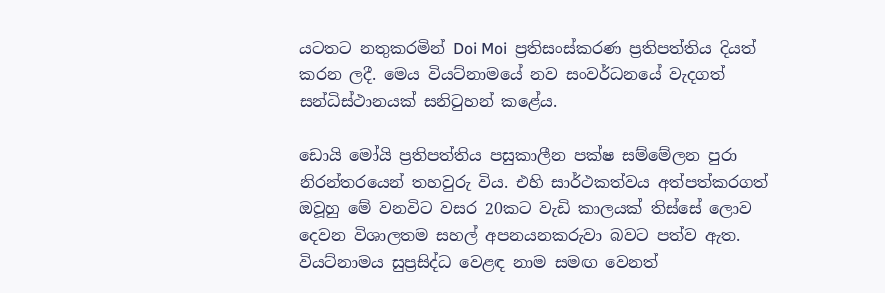යටතට නතුකරමින් Doi Moi  ප්‍රතිසංස්කරණ ප්‍රතිපත්තිය දියත් කරන ලදී. මෙය වියට්නාමයේ නව සංවර්ධනයේ වැදගත් සන්ධිස්ථානයක් සනිටුහන් කළේය.

ඩොයි මෝයි ප්‍රතිපත්තිය පසුකාලීන පක්ෂ සම්මේලන පුරා නිරන්තරයෙන් තහවුරු විය. එහි සාර්ථකත්වය අත්පත්කරගත් ඔවූහු මේ වනවිට වසර 20කට වැඩි කාලයක් තිස්සේ ලොව දෙවන විශාලතම සහල් අපනයනකරුවා බවට පත්ව ඇත. වියට්නාමය සුප්‍රසිද්ධ වෙළඳ නාම සමඟ වෙනත්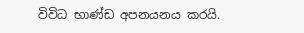විවිධ භාණ්ඩ අපනයනය කරයි.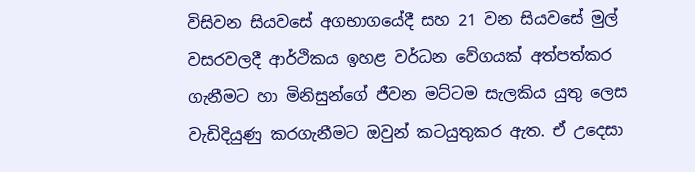විසිවන සියවසේ අගභාගයේදී සහ 21 වන සියවසේ මුල් වසරවලදී ආර්ථිකය ඉහළ වර්ධන වේගයක් අත්පත්කර ගැනීමට හා මිනිසුන්ගේ ජීවන මට්ටම සැලකිය යුතු ලෙස වැඩිදියුණු කරගැනීමට ඔවුන් කටයුතුකර ඇත. ඒ උදෙසා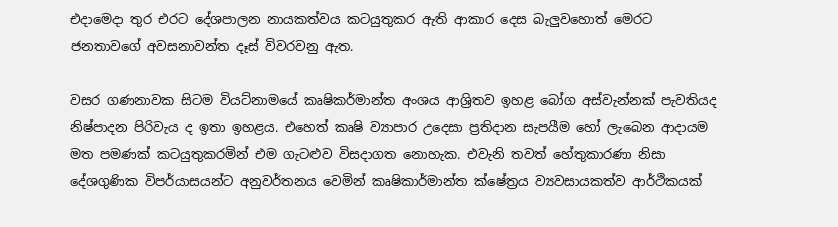එදාමෙදා තුර එරට දේශපාලන නායකත්වය කටයුතුකර ඇති ආකාර දෙස බැලුවහොත් මෙරට ජනතාවගේ අවසනාවන්ත දෑස් විවරවනු ඇත.

වසර ගණනාවක සිටම වියට්නාමයේ කෘෂිකර්මාන්ත අංශය ආශ්‍රිතව ඉහළ බෝග අස්වැන්නක් පැවතියද නිෂ්පාදන පිරිවැය ද ඉතා ඉහළය. එහෙත් කෘෂි ව්‍යාපාර උදෙසා ප්‍රතිදාන සැපයීම හෝ ලැබෙන ආදායම මත පමණක් කටයුතුකරමින් එම ගැටළුව විසදාගත නොහැක. එවැනි තවත් හේතුකාරණා නිසා දේශගුණික විපර්යාසයන්ට අනුවර්තනය වෙමින් කෘෂිකාර්මාන්ත ක්ෂේත්‍රය ව්‍යවසායකත්ව ආර්ථිකයක්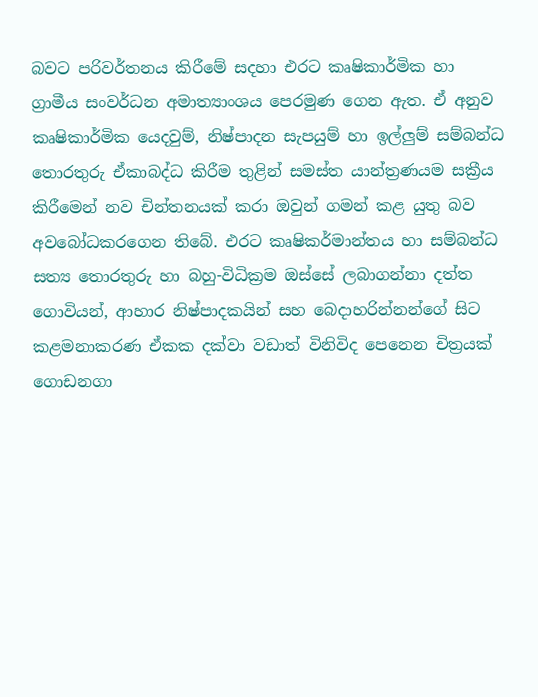බවට පරිවර්තනය කිරීමේ සදහා එරට කෘෂිකාර්මික හා ග්‍රාමීය සංවර්ධන අමාත්‍යාංශය පෙරමුණ ගෙන ඇත. ඒ අනුව කෘෂිකාර්මික යෙදවුම්, නිෂ්පාදන සැපයුම් හා ඉල්ලුම් සම්බන්ධ තොරතුරු ඒකාබද්ධ කිරීම තුළින් සමස්ත යාන්ත්‍රණයම සක්‍රීය කිරීමෙන් නව චින්තනයක් කරා ඔවුන් ගමන් කළ යුතු බව අවබෝධකරගෙන තිබේ. එරට කෘෂිකර්මාන්තය හා සම්බන්ධ සත්‍ය තොරතුරු හා බහු-විධික්‍රම ඔස්සේ ලබාගන්නා දත්ත ගොවියන්, ආහාර නිෂ්පාදකයින් සහ බෙදාහරින්නන්ගේ සිට කළමනාකරණ ඒකක දක්වා වඩාත් විනිවිද පෙනෙන චිත්‍රයක් ගොඩනගා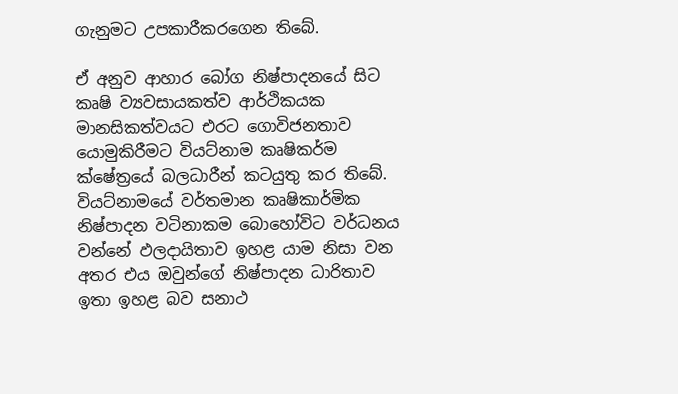ගැනුමට උපකාරීකරගෙන තිබේ.

ඒ අනුව ආහාර බෝග නිෂ්පාදනයේ සිට කෘෂි ව්‍යවසායකත්ව ආර්ථිකයක මානසිකත්වයට එරට ගොවිජනතාව යොමුකිරීමට වියට්නාම කෘෂිකර්ම ක්ෂේත්‍රයේ බලධාරීන් කටයුතු කර තිබේ. වියට්නාමයේ වර්තමාන කෘෂිකාර්මික නිෂ්පාදන වටිනාකම බොහෝවිට වර්ධනය වන්නේ ඵලදායිතාව ඉහළ යාම නිසා වන අතර එය ඔවුන්ගේ නිෂ්පාදන ධාරිතාව ඉතා ඉහළ බව සනාථ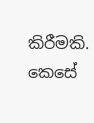කිරීමකි. කෙසේ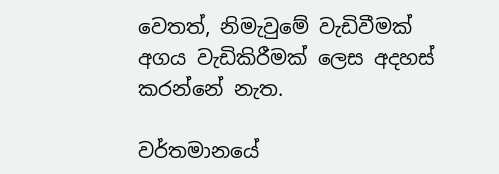වෙතත්, නිමැවුමේ වැඩිවීමක් අගය වැඩිකිරීමක් ලෙස අදහස් කරන්නේ නැත.

වර්තමානයේ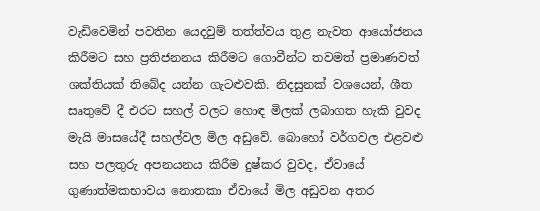වැඩිවෙමින් පවතින යෙදවුම් තත්ත්වය තුළ නැවත ආයෝජනය කිරීමට සහ ප්‍රතිජනනය කිරීමට ගොවීන්ට තවමත් ප්‍රමාණවත් ශක්තියක් තිබේද යන්න ගැටළුවකි. නිදසුනක් වශයෙන්, ශීත සෘතුවේ දී එරට සහල් වලට හොඳ මිලක් ලබාගත හැකි වුවද මැයි මාසයේදී සහල්වල මිල අඩුවේ. බොහෝ වර්ගවල එළවළු සහ පලතුරු අපනයනය කිරීම දුෂ්කර වුවද, ඒවායේ ගුණාත්මකභාවය නොතකා ඒවායේ මිල අඩුවන අතර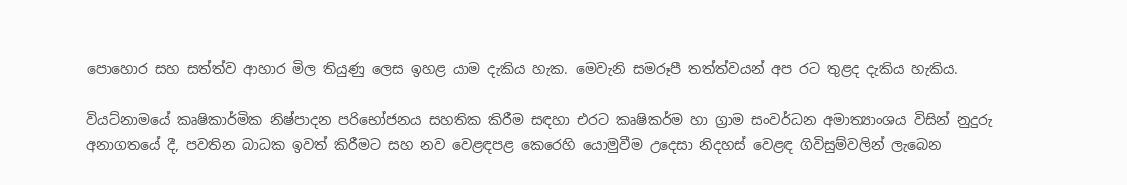පොහොර සහ සත්ත්ව ආහාර මිල තියුණු ලෙස ඉහළ යාම දැකිය හැක. මෙවැනි සමරූපී තත්ත්වයන් අප රට තුළද දැකිය හැකිය.

වියට්නාමයේ කෘෂිකාර්මික නිෂ්පාදන පරිභෝජනය සහතික කිරීම සඳහා එරට කෘෂිකර්ම හා ග්‍රාම සංවර්ධන අමාත්‍යාංශය විසින් නුදුරු අනාගතයේ දී, පවතින බාධක ඉවත් කිරීමට සහ නව වෙළඳපළ කෙරෙහි යොමුවීම උදෙසා නිදහස් වෙළඳ ගිවිසුම්වලින් ලැබෙන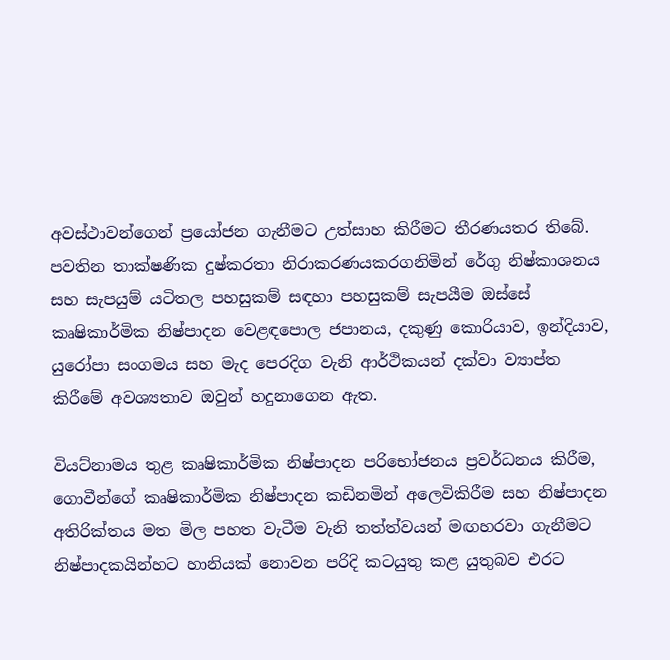අවස්ථාවන්ගෙන් ප්‍රයෝජන ගැනීමට උත්සාහ කිරීමට තීරණයතර තිබේ. පවතින තාක්ෂණික දුෂ්කරතා නිරාකරණයකරගනිමින් රේගු නිෂ්කාශනය සහ සැපයුම් යටිතල පහසුකම් සඳහා පහසුකම් සැපයීම ඔස්සේ කෘෂිකාර්මික නිෂ්පාදන වෙළඳපොල ජපානය, දකුණු කොරියාව, ඉන්දියාව, යුරෝපා සංගමය සහ මැද පෙරදිග වැනි ආර්ථිකයන් දක්වා ව්‍යාප්ත කිරීමේ අවශ්‍යතාව ඔවුන් හදුනාගෙන ඇත.

වියට්නාමය තුළ කෘෂිකාර්මික නිෂ්පාදන පරිභෝජනය ප්‍රවර්ධනය කිරීම, ගොවීන්ගේ කෘෂිකාර්මික නිෂ්පාදන කඩිනමින් අලෙවිකිරීම සහ නිෂ්පාදන අතිරික්තය මත මිල පහත වැටීම වැනි තත්ත්වයන් මඟහරවා ගැනීමට නිෂ්පාදකයින්හට හානියක් නොවන පරිදි කටයුතු කළ යුතුබව එරට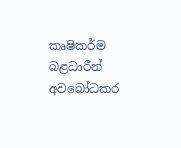කෘෂිකර්ම බළධාරීන් අවබෝධකර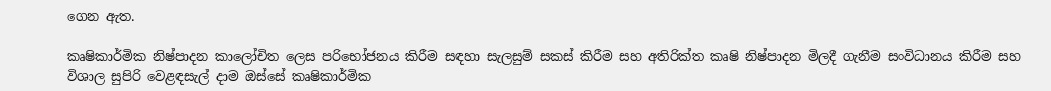ගෙන ඇත.

කෘෂිකාර්මික නිෂ්පාදන කාලෝචිත ලෙස පරිභෝජනය කිරීම සඳහා සැලසුම් සකස් කිරීම සහ අතිරික්ත කෘෂි නිෂ්පාදන මිලදී ගැනීම සංවිධානය කිරීම සහ විශාල සුපිරි වෙළඳසැල් දාම ඔස්සේ කෘෂිකාර්මික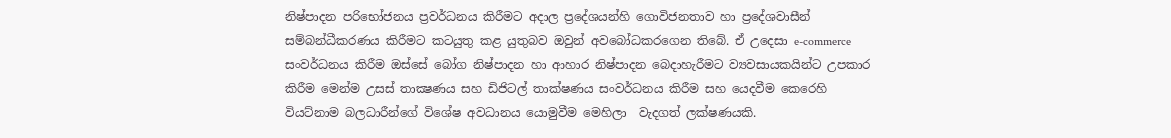නිෂ්පාදන පරිභෝජනය ප්‍රවර්ධනය කිරීමට අදාල ප්‍රදේශයන්හි ගොවිජනතාව හා ප්‍රදේශවාසීන් සම්බන්ධීකරණය කිරීමට කටයුතු කළ යුතුබව ඔවුන් අවබෝධකරගෙන තිබේ. ඒ උදෙසා e-commerce සංවර්ධනය කිරීම ඔස්සේ බෝග නිෂ්පාදන හා ආහාර නිෂ්පාදන බෙදාහැරීමට ව්‍යවසායකයින්ට උපකාර කිරීම මෙන්ම උසස් තාක්‍ෂණය සහ ඩිජිටල් තාක්ෂණය සංවර්ධනය කිරීම සහ යෙදවීම කෙරෙහි වියට්නාම බලධාරීන්ගේ විශේෂ අවධානය යොමුවීම මෙහිලා  වැදගත් ලක්ෂණයකි.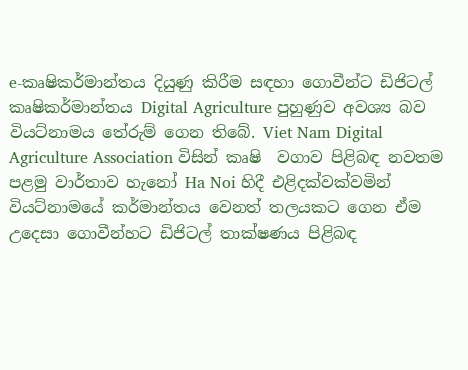e-කෘෂිකර්මාන්තය දියුණු කිරීම සඳහා ගොවීන්ට ඩිජිටල් කෘෂිකර්මාන්තය Digital Agriculture පුහුණුව අවශ්‍ය බව වියට්නාමය තේරුම් ගෙන තිබේ. Viet Nam Digital Agriculture Association විසින් කෘෂි  වගාව පිළිබඳ නවතම පළමු වාර්තාව හැනෝ Ha Noi හිදී එළිදක්වක්වමින් වියට්නාමයේ කර්මාන්තය වෙනත් තලයකට ගෙන ඒම උදෙසා ගොවීන්හට ඩිජිටල් තාක්ෂණය පිළිබඳ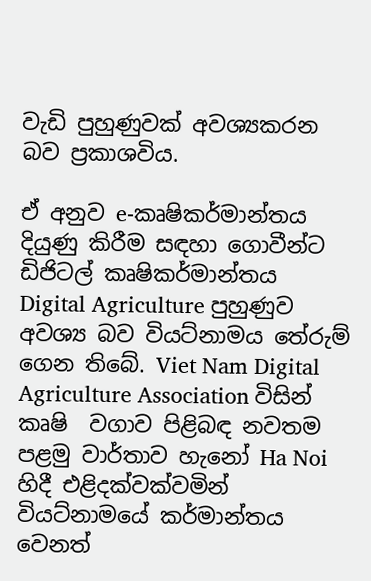වැඩි පුහුණුවක් අවශ්‍යකරන බව ප්‍රකාශවිය.

ඒ අනුව e-කෘෂිකර්මාන්තය දියුණු කිරීම සඳහා ගොවීන්ට ඩිජිටල් කෘෂිකර්මාන්තය Digital Agriculture පුහුණුව අවශ්‍ය බව වියට්නාමය තේරුම් ගෙන තිබේ. Viet Nam Digital Agriculture Association විසින් කෘෂි  වගාව පිළිබඳ නවතම පළමු වාර්තාව හැනෝ Ha Noi හිදී එළිදක්වක්වමින් වියට්නාමයේ කර්මාන්තය වෙනත්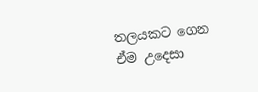තලයකට ගෙන ඒම උදෙසා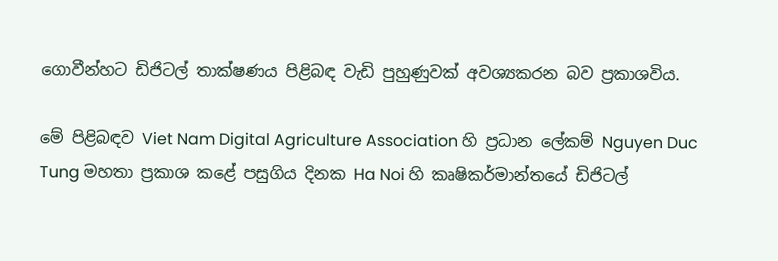ගොවීන්හට ඩිජිටල් තාක්ෂණය පිළිබඳ වැඩි පුහුණුවක් අවශ්‍යකරන බව ප්‍රකාශවිය.

මේ පිළිබඳව Viet Nam Digital Agriculture Association හි ප්‍රධාන ලේකම් Nguyen Duc Tung මහතා ප්‍රකාශ කළේ පසුගිය දිනක Ha Noi හි කෘෂිකර්මාන්තයේ ඩිජිටල්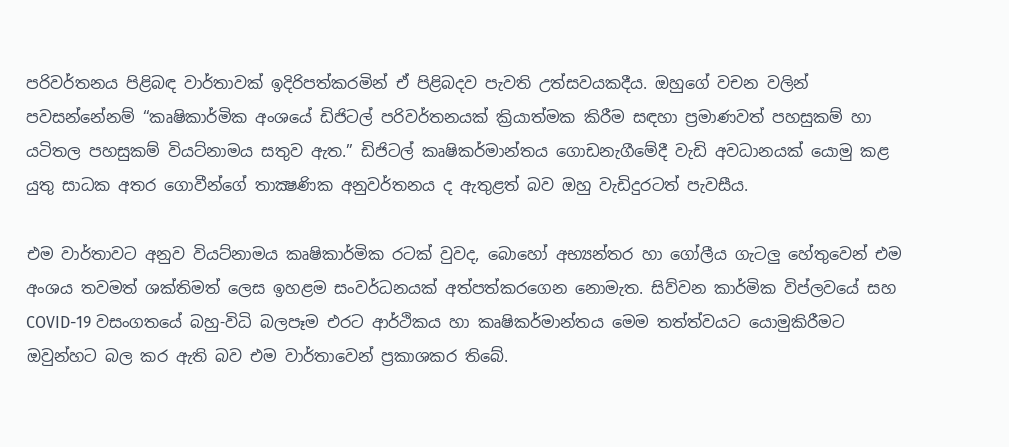පරිවර්තනය පිළිබඳ වාර්තාවක් ඉදිරිපත්කරමින් ඒ පිළිබදව පැවති උත්සවයකදීය. ඔහුගේ වචන වලින් පවසන්නේනම් “කෘෂිකාර්මික අංශයේ ඩිජිටල් පරිවර්තනයක් ක්‍රියාත්මක කිරීම සඳහා ප්‍රමාණවත් පහසුකම් හා යටිතල පහසුකම් වියට්නාමය සතුව ඇත.” ඩිජිටල් කෘෂිකර්මාන්තය ගොඩනැගීමේදී වැඩි අවධානයක් යොමු කළ යුතු සාධක අතර ගොවීන්ගේ තාක්‍ෂණික අනුවර්තනය ද ඇතුළත් බව ඔහු වැඩිදුරටත් පැවසීය.

එම වාර්තාවට අනුව වියට්නාමය කෘෂිකාර්මික රටක් වුවද, බොහෝ අභ්‍යන්තර හා ගෝලීය ගැටලු හේතුවෙන් එම අංශය තවමත් ශක්තිමත් ලෙස ඉහළම සංවර්ධනයක් අත්පත්කරගෙන නොමැත. සිව්වන කාර්මික විප්ලවයේ සහ COVID-19 වසංගතයේ බහු-විධි බලපෑම එරට ආර්ථිකය හා කෘෂිකර්මාන්තය මෙම තත්ත්වයට යොමුකිරීමට ඔවුන්හට බල කර ඇති බව එම වාර්තාවෙන් ප්‍රකාශකර තිබේ.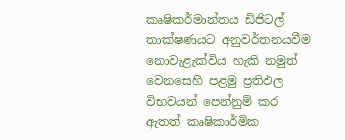කෘෂිකර්මාන්තය ඩිජිටල් තාක්ෂණයට අනුවර්තනයවීම නොවැළැක්විය හැකි නමුත් වෙනසෙහි පළමු ප්‍රතිඵල විභවයන් පෙන්නුම් කර ඇතත් කෘෂිකාර්මික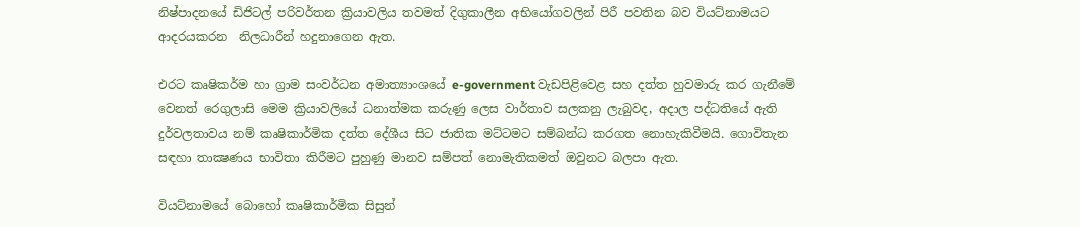නිෂ්පාදනයේ ඩිජිටල් පරිවර්තන ක්‍රියාවලිය තවමත් දිගුකාලීන අභියෝගවලින් පිරී පවතින බව වියට්නාමයට ආදරයකරන  නිලධාරීන් හදුනාගෙන ඇත.

එරට කෘෂිකර්ම හා ග්‍රාම සංවර්ධන අමාත්‍යාංශයේ e-government වැඩපිළිවෙළ සහ දත්ත හුවමාරු කර ගැනීමේ වෙනත් රෙගුලාසි මෙම ක්‍රියාවලියේ ධනාත්මක කරුණු ලෙස වාර්තාව සලකනු ලැබුවද, අදාල පද්ධතියේ ඇති දුර්වලතාවය නම් කෘෂිකාර්මික දත්ත දේශීය සිට ජාතික මට්ටමට සම්බන්ධ කරගත නොහැකිවීමයි. ගොවිතැන සඳහා තාක්‍ෂණය භාවිතා කිරීමට පුහුණු මානව සම්පත් නොමැතිකමත් ඔවුනට බලපා ඇත.

වියට්නාමයේ බොහෝ කෘෂිකාර්මික සිසුන්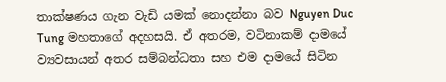තාක්ෂණය ගැන වැඩි යමක් නොදන්නා බව Nguyen Duc Tung මහතාගේ අදහසයි. ඒ අතරම, වටිනාකම් දාමයේ ව්‍යවසායන් අතර සම්බන්ධතා සහ එම දාමයේ සිටින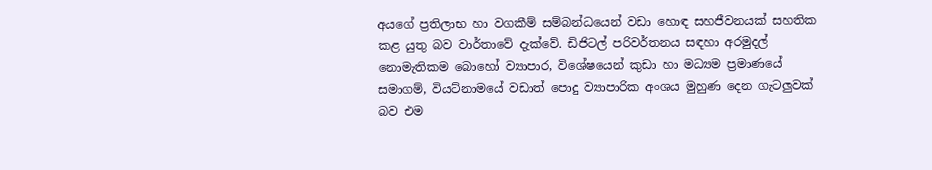අයගේ ප්‍රතිලාභ හා වගකීම් සම්බන්ධයෙන් වඩා හොඳ සහජීවනයක් සහතික කළ යුතු බව වාර්තාවේ දැක්වේ. ඩිජිටල් පරිවර්තනය සඳහා අරමුදල් නොමැතිකම බොහෝ ව්‍යාපාර, විශේෂයෙන් කුඩා හා මධ්‍යම ප්‍රමාණයේ සමාගම්, වියට්නාමයේ වඩාත් පොදු ව්‍යාපාරික අංශය මුහුණ දෙන ගැටලුවක් බව එම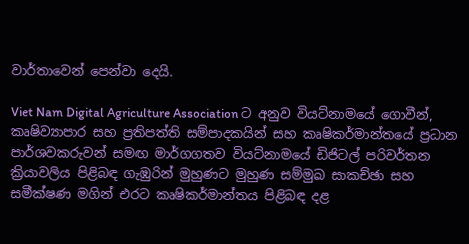වාර්තාවෙන් පෙන්වා දෙයි.

Viet Nam Digital Agriculture Association ට අනුව වියට්නාමයේ ගොවීන්, කෘෂිව්‍යාපාර සහ ප්‍රතිපත්ති සම්පාදකයින් සහ කෘෂිකර්මාන්තයේ ප්‍රධාන පාර්ශවකරුවන් සමඟ මාර්ගගතව වියට්නාමයේ ඩිජිටල් පරිවර්තන ක්‍රියාවලිය පිළිබඳ ගැඹුරින් මුහුණට මුහුණ සම්මුඛ සාකච්ඡා සහ සමීක්ෂණ මගින් එරට කෘෂිකර්මාන්තය පිළිබඳ දළ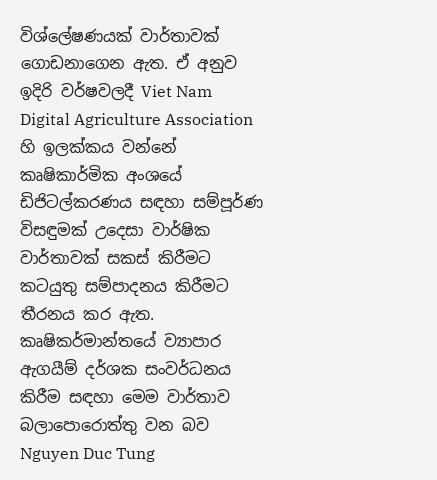විශ්ලේෂණයක් වාර්තාවක් ගොඩනාගෙන ඇත. ඒ අනුව ඉදිරි වර්ෂවලදී Viet Nam Digital Agriculture Association හි ඉලක්කය වන්නේ කෘෂිකාර්මික අංශයේ ඩිජිටල්කරණය සඳහා සම්පූර්ණ විසඳුමක් උදෙසා වාර්ෂික වාර්තාවක් සකස් කිරීමට කටයුතු සම්පාදනය කිරීමට තීරනය කර ඇත. කෘෂිකර්මාන්තයේ ව්‍යාපාර ඇගයීම් දර්ශක සංවර්ධනය කිරීම සඳහා මෙම වාර්තාව බලාපොරොත්තු වන බව Nguyen Duc Tung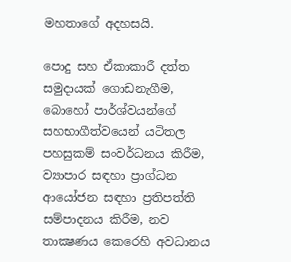මහතාගේ අදහසයි.

පොදු සහ ඒකාකාරී දත්ත සමුදායක් ගොඩනැගීම, බොහෝ පාර්ශ්වයන්ගේ සහභාගීත්වයෙන් යටිතල පහසුකම් සංවර්ධනය කිරීම, ව්‍යාපාර සඳහා ප්‍රාග්ධන ආයෝජන සඳහා ප්‍රතිපත්ති සම්පාදනය කිරීම, නව තාක්‍ෂණය කෙරෙහි අවධානය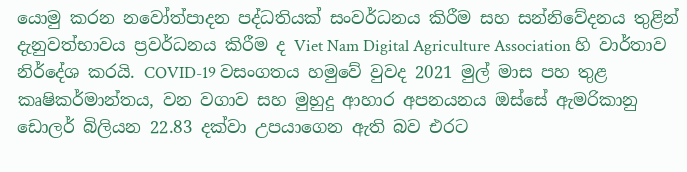යොමු කරන නවෝත්පාදන පද්ධතියක් සංවර්ධනය කිරීම සහ සන්නිවේදනය තුළින් දැනුවත්භාවය ප්‍රවර්ධනය කිරීම ද Viet Nam Digital Agriculture Association හි වාර්තාව නිර්දේශ කරයි. COVID-19 වසංගතය හමුවේ වුවද 2021 මුල් මාස පහ තුළ කෘෂිකර්මාන්තය, වන වගාව සහ මුහුදු ආහාර අපනයනය ඔස්සේ ඇමරිකානු ඩොලර් බිලියන 22.83 දක්වා උපයාගෙන ඇති බව එරට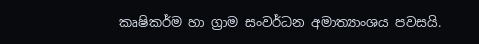කෘෂිකර්ම හා ග්‍රාම සංවර්ධන අමාත්‍යාංශය පවසයි.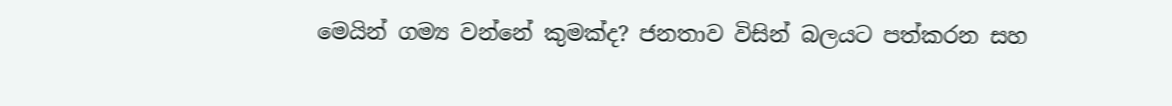මෙයින් ගම්‍ය වන්නේ කුමක්ද? ජනතාව විසින් බලයට පත්කරන සහ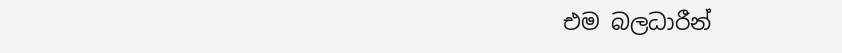එම බලධාරීන්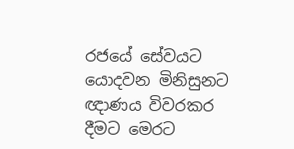රජයේ සේවයට යොදවන මිනිසුනට ඥාණය විවරකර දීමට මෙරට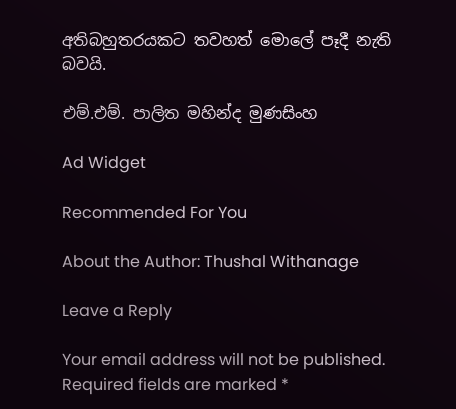අතිබහුතරයකට තවහත් මොලේ පෑදී නැති බවයි.

එම්.එම්. පාලිත මහින්ද මුණසිංහ

Ad Widget

Recommended For You

About the Author: Thushal Withanage

Leave a Reply

Your email address will not be published. Required fields are marked *